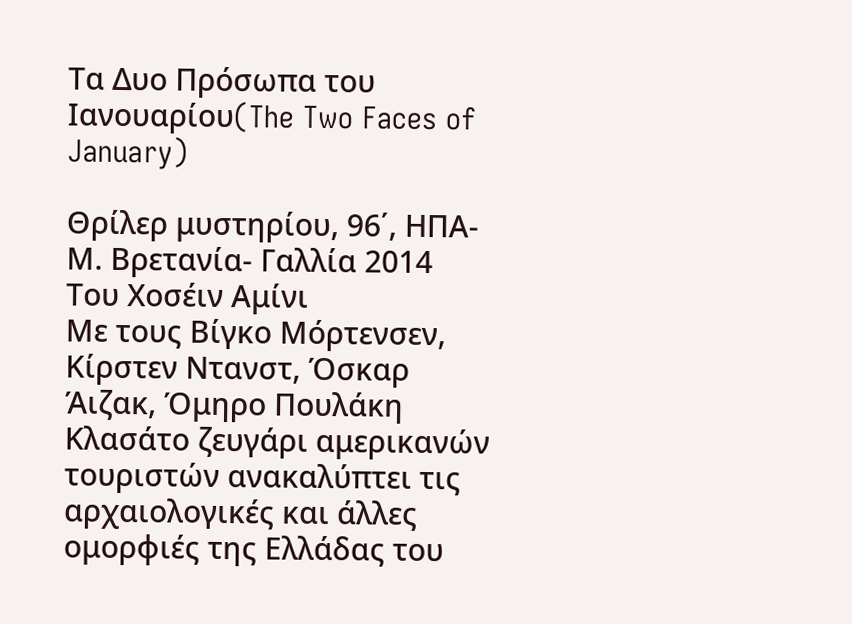Τα Δυο Πρόσωπα του Ιανουαρίου(The Two Faces of January)

Θρίλερ μυστηρίου, 96΄, ΗΠΑ- Μ. Βρετανία- Γαλλία 2014
Του Χοσέιν Αμίνι
Με τους Βίγκο Μόρτενσεν, Κίρστεν Ντανστ, Όσκαρ Άιζακ, Όμηρο Πουλάκη
Κλασάτο ζευγάρι αμερικανών τουριστών ανακαλύπτει τις αρχαιολογικές και άλλες ομορφιές της Ελλάδας του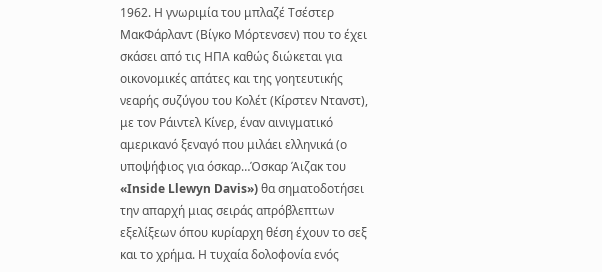1962. Η γνωριμία του μπλαζέ Τσέστερ ΜακΦάρλαντ (Βίγκο Μόρτενσεν) που το έχει σκάσει από τις ΗΠΑ καθώς διώκεται για οικονομικές απάτες και της γοητευτικής νεαρής συζύγου του Κολέτ (Κίρστεν Ντανστ), με τον Ράιντελ Κίνερ, έναν αινιγματικό αμερικανό ξεναγό που μιλάει ελληνικά (ο υποψήφιος για όσκαρ…Όσκαρ Άιζακ του «Inside Llewyn Davis») θα σηματοδοτήσει την απαρχή μιας σειράς απρόβλεπτων εξελίξεων όπου κυρίαρχη θέση έχουν το σεξ και το χρήμα. Η τυχαία δολοφονία ενός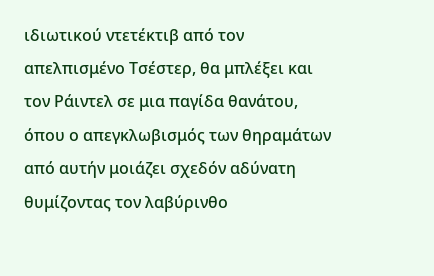ιδιωτικού ντετέκτιβ από τον απελπισμένο Τσέστερ, θα μπλέξει και τον Ράιντελ σε μια παγίδα θανάτου, όπου ο απεγκλωβισμός των θηραμάτων από αυτήν μοιάζει σχεδόν αδύνατη θυμίζοντας τον λαβύρινθο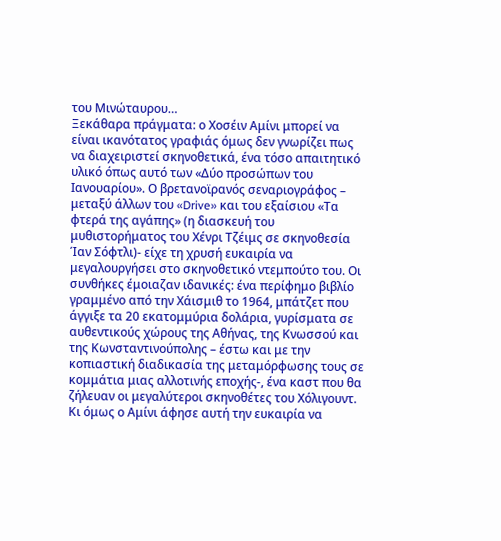του Μινώταυρου…
Ξεκάθαρα πράγματα: ο Χοσέιν Αμίνι μπορεί να είναι ικανότατος γραφιάς όμως δεν γνωρίζει πως να διαχειριστεί σκηνοθετικά, ένα τόσο απαιτητικό υλικό όπως αυτό των «Δύο προσώπων του Ιανουαρίου». Ο βρετανοϊρανός σεναριογράφος – μεταξύ άλλων του «Drive» και του εξαίσιου «Τα φτερά της αγάπης» (η διασκευή του μυθιστορήματος του Χένρι Τζέιμς σε σκηνοθεσία Ίαν Σόφτλι)- είχε τη χρυσή ευκαιρία να μεγαλουργήσει στο σκηνοθετικό ντεμπούτο του. Οι συνθήκες έμοιαζαν ιδανικές: ένα περίφημο βιβλίο γραμμένο από την Χάισμιθ το 1964, μπάτζετ που άγγιξε τα 20 εκατομμύρια δολάρια, γυρίσματα σε αυθεντικούς χώρους της Αθήνας, της Κνωσσού και της Κωνσταντινούπολης – έστω και με την κοπιαστική διαδικασία της μεταμόρφωσης τους σε κομμάτια μιας αλλοτινής εποχής-, ένα καστ που θα ζήλευαν οι μεγαλύτεροι σκηνοθέτες του Χόλιγουντ. Κι όμως ο Αμίνι άφησε αυτή την ευκαιρία να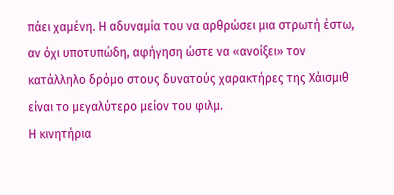πάει χαμένη. Η αδυναμία του να αρθρώσει μια στρωτή έστω, αν όχι υποτυπώδη, αφήγηση ώστε να «ανοίξει» τον κατάλληλο δρόμο στους δυνατούς χαρακτήρες της Χάισμιθ είναι το μεγαλύτερο μείον του φιλμ.
Η κινητήρια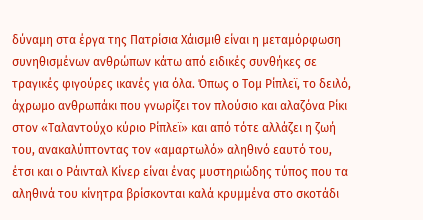δύναμη στα έργα της Πατρίσια Χάισμιθ είναι η μεταμόρφωση συνηθισμένων ανθρώπων κάτω από ειδικές συνθήκες σε τραγικές φιγούρες ικανές για όλα. Όπως ο Τομ Ρίπλεϊ, το δειλό, άχρωμο ανθρωπάκι που γνωρίζει τον πλούσιο και αλαζόνα Ρίκι στον «Ταλαντούχο κύριο Ρίπλεϊ» και από τότε αλλάζει η ζωή του, ανακαλύπτοντας τον «αμαρτωλό» αληθινό εαυτό του, έτσι και ο Ράινταλ Κίνερ είναι ένας μυστηριώδης τύπος που τα αληθινά του κίνητρα βρίσκονται καλά κρυμμένα στο σκοτάδι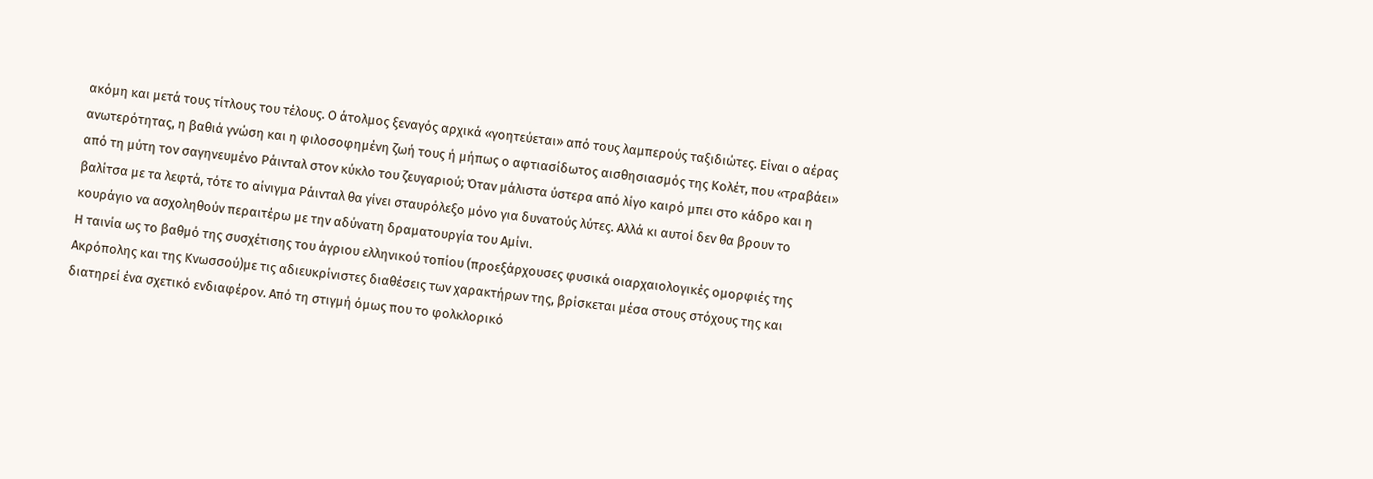ακόμη και μετά τους τίτλους του τέλους. Ο άτολμος ξεναγός αρχικά «γοητεύεται» από τους λαμπερούς ταξιδιώτες. Είναι ο αέρας ανωτερότητας, η βαθιά γνώση και η φιλοσοφημένη ζωή τους ή μήπως ο αφτιασίδωτος αισθησιασμός της Κολέτ, που «τραβάει» από τη μύτη τον σαγηνευμένο Ράινταλ στον κύκλο του ζευγαριού; Όταν μάλιστα ύστερα από λίγο καιρό μπει στο κάδρο και η βαλίτσα με τα λεφτά, τότε το αίνιγμα Ράινταλ θα γίνει σταυρόλεξο μόνο για δυνατούς λύτες. Αλλά κι αυτοί δεν θα βρουν το κουράγιο να ασχοληθούν περαιτέρω με την αδύνατη δραματουργία του Αμίνι.
Η ταινία ως το βαθμό της συσχέτισης του άγριου ελληνικού τοπίου (προεξάρχουσες φυσικά οιαρχαιολογικές ομορφιές της Ακρόπολης και της Κνωσσού)με τις αδιευκρίνιστες διαθέσεις των χαρακτήρων της, βρίσκεται μέσα στους στόχους της και διατηρεί ένα σχετικό ενδιαφέρον. Από τη στιγμή όμως που το φολκλορικό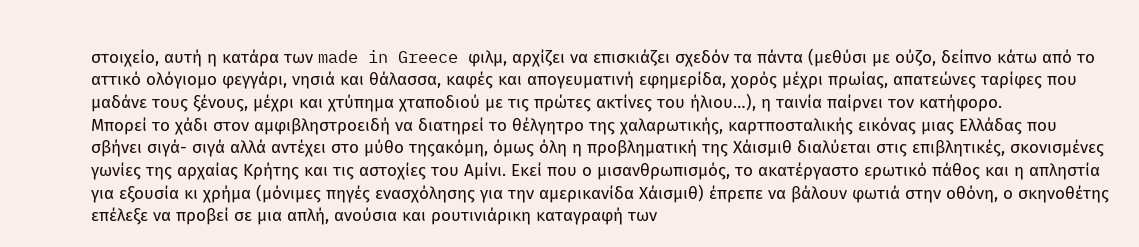στοιχείο, αυτή η κατάρα των made in Greece φιλμ, αρχίζει να επισκιάζει σχεδόν τα πάντα (μεθύσι με ούζο, δείπνο κάτω από το αττικό ολόγιομο φεγγάρι, νησιά και θάλασσα, καφές και απογευματινή εφημερίδα, χορός μέχρι πρωίας, απατεώνες ταρίφες που μαδάνε τους ξένους, μέχρι και χτύπημα χταποδιού με τις πρώτες ακτίνες του ήλιου…), η ταινία παίρνει τον κατήφορο.
Μπορεί το χάδι στον αμφιβληστροειδή να διατηρεί το θέλγητρο της χαλαρωτικής, καρτποσταλικής εικόνας μιας Ελλάδας που σβήνει σιγά- σιγά αλλά αντέχει στο μύθο τηςακόμη, όμως όλη η προβληματική της Χάισμιθ διαλύεται στις επιβλητικές, σκονισμένες γωνίες της αρχαίας Κρήτης και τις αστοχίες του Αμίνι. Εκεί που ο μισανθρωπισμός, το ακατέργαστο ερωτικό πάθος και η απληστία για εξουσία κι χρήμα (μόνιμες πηγές ενασχόλησης για την αμερικανίδα Χάισμιθ) έπρεπε να βάλουν φωτιά στην οθόνη, ο σκηνοθέτης επέλεξε να προβεί σε μια απλή, ανούσια και ρουτινιάρικη καταγραφή των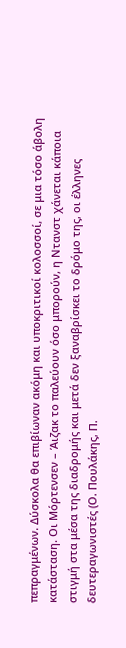πεπραγμένων. Δύσκολα θα επιβίωναν ακόμη και υποκριτικοί κολοσσοί, σε μια τόσο άβολη κατάσταση. Οι Μόρτενσεν – Άιζακ το παλεύουν όσο μπορούν, η Ντανστ χάνεται κάποια στιγμή στα μέσα της διαδρομής και μετά δεν ξαναβρίσκει το δρόμο της, οι έλληνες δευτεραγωνιστές (Ο. Πουλάκης, Π.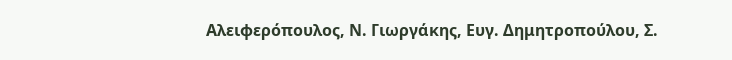Αλειφερόπουλος, Ν. Γιωργάκης, Ευγ. Δημητροπούλου, Σ.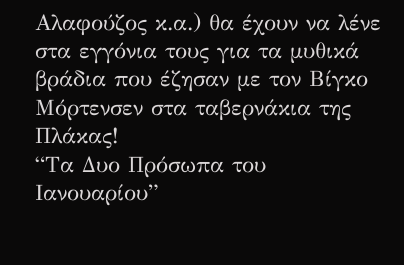Αλαφούζος κ.α.) θα έχουν να λένε στα εγγόνια τους για τα μυθικά βράδια που έζησαν με τον Βίγκο Μόρτενσεν στα ταβερνάκια της Πλάκας!
“Τα Δυο Πρόσωπα του Ιανουαρίου”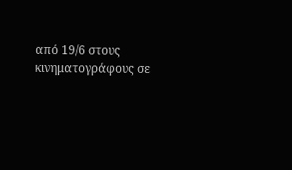από 19/6 στους κινηματογράφους σε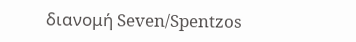διανομή Seven/Spentzos